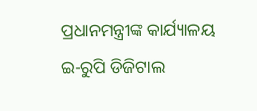ପ୍ରଧାନମନ୍ତ୍ରୀଙ୍କ କାର୍ଯ୍ୟାଳୟ
ଇ-ରୁପି ଡିଜିଟାଲ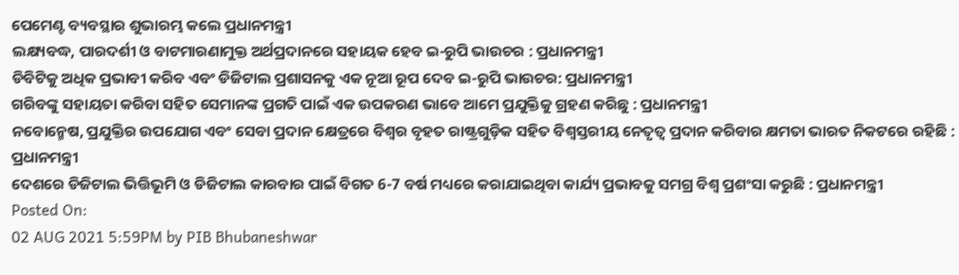ପେମେଣ୍ଟ ବ୍ୟବସ୍ଥାର ଶୁଭାରମ୍ଭ କଲେ ପ୍ରଧାନମନ୍ତ୍ରୀ
ଲକ୍ଷ୍ୟବଦ୍ଧ, ପାରଦର୍ଶୀ ଓ ବାଟମାରଣାମୁକ୍ତ ଅର୍ଥପ୍ରଦାନରେ ସହାୟକ ହେବ ଇ-ରୁପି ଭାଉଚର : ପ୍ରଧାନମନ୍ତ୍ରୀ
ଡିବିଟିକୁ ଅଧିକ ପ୍ରଭାବୀ କରିବ ଏବଂ ଡିଜିଟାଲ ପ୍ରଶାସନକୁ ଏକ ନୂଆ ରୂପ ଦେବ ଇ-ରୁପି ଭାଉଚର: ପ୍ରଧାନମନ୍ତ୍ରୀ
ଗରିବଙ୍କୁ ସହାୟତା କରିବା ସହିତ ସେମାନଙ୍କ ପ୍ରଗତି ପାଇଁ ଏକ ଉପକରଣ ଭାବେ ଆମେ ପ୍ରଯୁକ୍ତିକୁ ଗ୍ରହଣ କରିଛୁ : ପ୍ରଧାନମନ୍ତ୍ରୀ
ନବୋନ୍ମେଷ, ପ୍ରଯୁକ୍ତିର ଉପଯୋଗ ଏବଂ ସେବା ପ୍ରଦାନ କ୍ଷେତ୍ରରେ ବିଶ୍ୱର ବୃହତ ରାଷ୍ଟ୍ରଗୁଡ଼ିକ ସହିତ ବିଶ୍ୱସ୍ତରୀୟ ନେତୃତ୍ୱ ପ୍ରଦାନ କରିବାର କ୍ଷମତା ଭାରତ ନିକଟରେ ରହିଛି : ପ୍ରଧାନମନ୍ତ୍ରୀ
ଦେଶରେ ଡିଜିଟାଲ ଭିତ୍ତିଭୂମି ଓ ଡିଜିଟାଲ କାରବାର ପାଇଁ ବିଗତ 6-7 ବର୍ଷ ମଧ୍ୟରେ କରାଯାଇଥିବା କାର୍ଯ୍ୟ ପ୍ରଭାବକୁ ସମଗ୍ର ବିଶ୍ୱ ପ୍ରଶଂସା କରୁଛି : ପ୍ରଧାନମନ୍ତ୍ରୀ
Posted On:
02 AUG 2021 5:59PM by PIB Bhubaneshwar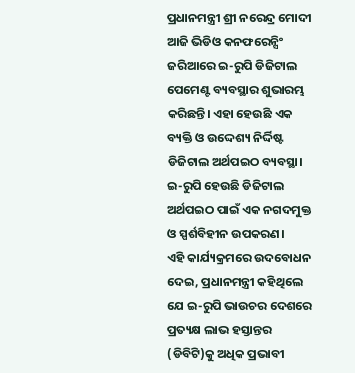ପ୍ରଧାନମନ୍ତ୍ରୀ ଶ୍ରୀ ନରେନ୍ଦ୍ର ମୋଦୀ ଆଜି ଭିଡିଓ କନଫରେନ୍ସିଂ ଜରିଆରେ ଇ-ରୁପି ଡିଜିଟାଲ ପେମେଣ୍ଟ ବ୍ୟବସ୍ଥାର ଶୁଭାରମ୍ଭ କରିଛନ୍ତି। ଏହା ହେଉଛି ଏକ ବ୍ୟକ୍ତି ଓ ଉଦ୍ଦେଶ୍ୟ ନିର୍ଦ୍ଦିଷ୍ଟ ଡିଜିଟାଲ ଅର୍ଥପଇଠ ବ୍ୟବସ୍ଥା। ଇ-ରୁପି ହେଉଛି ଡିଜିଟାଲ ଅର୍ଥପଇଠ ପାଇଁ ଏକ ନଗଦମୁକ୍ତ ଓ ସ୍ପର୍ଶବିହୀନ ଉପକରଣ।
ଏହି କାର୍ଯ୍ୟକ୍ରମରେ ଉଦବୋଧନ ଦେଇ, ପ୍ରଧାନମନ୍ତ୍ରୀ କହିଥିଲେ ଯେ ଇ-ରୁପି ଭାଉଚର ଦେଶରେ ପ୍ରତ୍ୟକ୍ଷ ଲାଭ ହସ୍ତାନ୍ତର (ଡିବିଟି)କୁ ଅଧିକ ପ୍ରଭାବୀ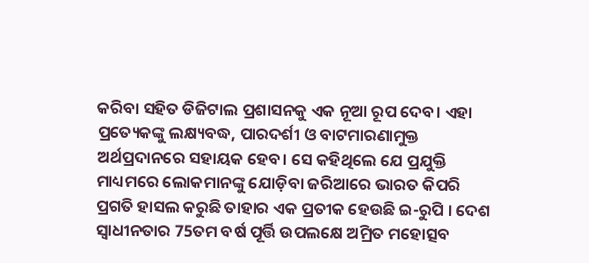କରିବା ସହିତ ଡିଜିଟାଲ ପ୍ରଶାସନକୁ ଏକ ନୂଆ ରୂପ ଦେବ। ଏହା ପ୍ରତ୍ୟେକଙ୍କୁ ଲକ୍ଷ୍ୟବଦ୍ଧ, ପାରଦର୍ଶୀ ଓ ବାଟମାରଣାମୁକ୍ତ ଅର୍ଥପ୍ରଦାନରେ ସହାୟକ ହେବ। ସେ କହିଥିଲେ ଯେ ପ୍ରଯୁକ୍ତି ମାଧ୍ୟମରେ ଲୋକମାନଙ୍କୁ ଯୋଡ଼ିବା ଜରିଆରେ ଭାରତ କିପରି ପ୍ରଗତି ହାସଲ କରୁଛି ତାହାର ଏକ ପ୍ରତୀକ ହେଉଛି ଇ-ରୁପି । ଦେଶ ସ୍ୱାଧୀନତାର 75ତମ ବର୍ଷ ପୂର୍ତ୍ତି ଉପଲକ୍ଷେ ଅମ୍ରିତ ମହୋତ୍ସବ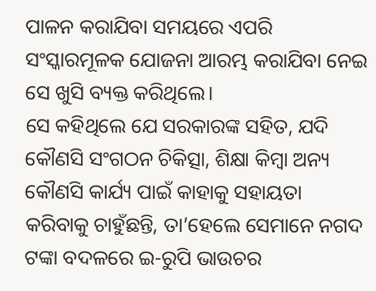ପାଳନ କରାଯିବା ସମୟରେ ଏପରି ସଂସ୍କାରମୂଳକ ଯୋଜନା ଆରମ୍ଭ କରାଯିବା ନେଇ ସେ ଖୁସି ବ୍ୟକ୍ତ କରିଥିଲେ।
ସେ କହିଥିଲେ ଯେ ସରକାରଙ୍କ ସହିତ, ଯଦି କୌଣସି ସଂଗଠନ ଚିକିତ୍ସା, ଶିକ୍ଷା କିମ୍ବା ଅନ୍ୟ କୌଣସି କାର୍ଯ୍ୟ ପାଇଁ କାହାକୁ ସହାୟତା କରିବାକୁ ଚାହୁଁଛନ୍ତି, ତା’ହେଲେ ସେମାନେ ନଗଦ ଟଙ୍କା ବଦଳରେ ଇ-ରୁପି ଭାଉଚର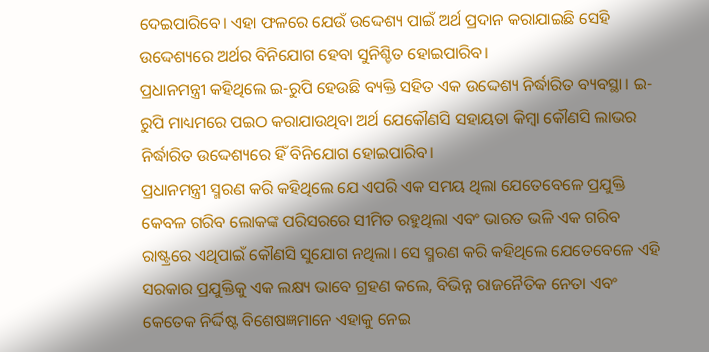ଦେଇପାରିବେ। ଏହା ଫଳରେ ଯେଉଁ ଉଦ୍ଦେଶ୍ୟ ପାଇଁ ଅର୍ଥ ପ୍ରଦାନ କରାଯାଇଛି ସେହି ଉଦ୍ଦେଶ୍ୟରେ ଅର୍ଥର ବିନିଯୋଗ ହେବା ସୁନିଶ୍ଚିତ ହୋଇପାରିବ।
ପ୍ରଧାନମନ୍ତ୍ରୀ କହିଥିଲେ ଇ-ରୁପି ହେଉଛି ବ୍ୟକ୍ତି ସହିତ ଏକ ଉଦ୍ଦେଶ୍ୟ ନିର୍ଦ୍ଧାରିତ ବ୍ୟବସ୍ଥା। ଇ-ରୁପି ମାଧ୍ୟମରେ ପଇଠ କରାଯାଉଥିବା ଅର୍ଥ ଯେକୌଣସି ସହାୟତା କିମ୍ବା କୌଣସି ଲାଭର ନିର୍ଦ୍ଧାରିତ ଉଦ୍ଦେଶ୍ୟରେ ହିଁ ବିନିଯୋଗ ହୋଇପାରିବ।
ପ୍ରଧାନମନ୍ତ୍ରୀ ସ୍ମରଣ କରି କହିଥିଲେ ଯେ ଏପରି ଏକ ସମୟ ଥିଲା ଯେତେବେଳେ ପ୍ରଯୁକ୍ତି କେବଳ ଗରିବ ଲୋକଙ୍କ ପରିସରରେ ସୀମିତ ରହୁଥିଲା ଏବଂ ଭାରତ ଭଳି ଏକ ଗରିବ ରାଷ୍ଟ୍ରରେ ଏଥିପାଇଁ କୌଣସି ସୁଯୋଗ ନଥିଲା। ସେ ସ୍ମରଣ କରି କହିଥିଲେ ଯେତେବେଳେ ଏହି ସରକାର ପ୍ରଯୁକ୍ତିକୁ ଏକ ଲକ୍ଷ୍ୟ ଭାବେ ଗ୍ରହଣ କଲେ, ବିଭିନ୍ନ ରାଜନୈତିକ ନେତା ଏବଂ କେତେକ ନିର୍ଦ୍ଦିଷ୍ଟ ବିଶେଷଜ୍ଞମାନେ ଏହାକୁ ନେଇ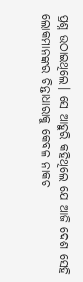ପ୍ରଶ୍ନ ଉଠାଇଥିଲେ। ସେ ଆହୁରି କହିଥିଲେ ଯେ ଆଜି ଦେଶ ସେହି ଲୋକମାନଙ୍କର ଚିନ୍ତାଧାରାକୁ କେବଳ ନାକଚ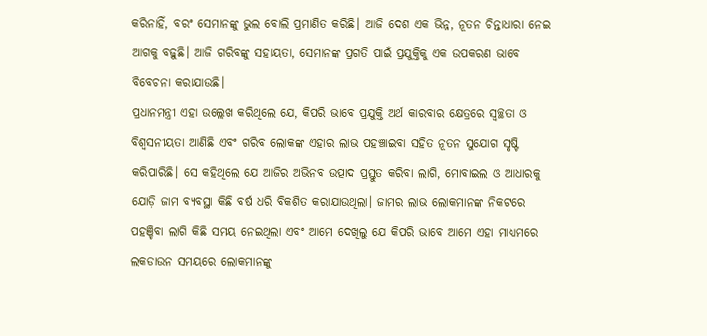କରିନାହିଁ, ବରଂ ସେମାନଙ୍କୁ ଭୁଲ ବୋଲି ପ୍ରମାଣିତ କରିଛି। ଆଜି ଦେଶ ଏକ ଭିନ୍ନ, ନୂତନ ଚିନ୍ତାଧାରା ନେଇ ଆଗକୁ ବଢ଼ୁଛି। ଆଜି ଗରିବଙ୍କୁ ସହାୟତା, ସେମାନଙ୍କ ପ୍ରଗତି ପାଇଁ ପ୍ରଯୁକ୍ତିକୁ ଏକ ଉପକରଣ ଭାବେ ବିବେଚନା କରାଯାଉଛି।
ପ୍ରଧାନମନ୍ତ୍ରୀ ଏହା ଉଲ୍ଲେଖ କରିଥିଲେ ଯେ, କିପରି ଭାବେ ପ୍ରଯୁକ୍ତି ଅର୍ଥ କାରବାର କ୍ଷେତ୍ରରେ ସ୍ୱଚ୍ଛତା ଓ ବିଶ୍ୱସନୀୟତା ଆଣିଛି ଏବଂ ଗରିବ ଲୋକଙ୍କ ଏହାର ଲାଭ ପହଞ୍ଚାଇବା ସହିତ ନୂତନ ସୁଯୋଗ ସୃଷ୍ଟି କରିପାରିଛି। ସେ କହିଥିଲେ ଯେ ଆଜିର ଅଭିନବ ଉତ୍ପାଦ ପ୍ରସ୍ତୁତ କରିବା ଲାଗି, ମୋବାଇଲ ଓ ଆଧାରକୁ ଯୋଡ଼ି ଜାମ ବ୍ୟବସ୍ଥା କିଛି ବର୍ଷ ଧରି ବିକଶିତ କରାଯାଉଥିଲା। ଜାମର ଲାଭ ଲୋକମାନଙ୍କ ନିକଟରେ ପହଞ୍ଚିବା ଲାଗି କିଛି ସମୟ ନେଇଥିଲା ଏବଂ ଆମେ ଦେଖିଲୁ ଯେ କିପରି ଭାବେ ଆମେ ଏହା ମାଧ୍ୟମରେ ଲକଡାଉନ ସମୟରେ ଲୋକମାନଙ୍କୁ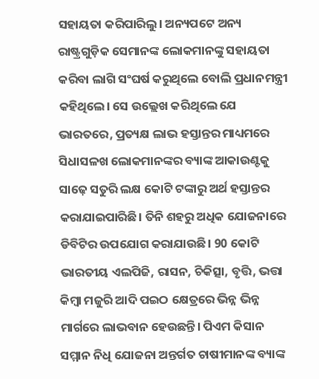ସହାୟତା କରିପାରିଲୁ। ଅନ୍ୟପଟେ ଅନ୍ୟ ରାଷ୍ଟ୍ରଗୁଡ଼ିକ ସେମାନଙ୍କ ଲୋକମାନଙ୍କୁ ସହାୟତା କରିବା ଲାଗି ସଂଘର୍ଷ କରୁଥିଲେ ବୋଲି ପ୍ରଧାନମନ୍ତ୍ରୀ କହିଥିଲେ। ସେ ଉଲ୍ଲେଖ କରିଥିଲେ ଯେ ଭାରତରେ, ପ୍ରତ୍ୟକ୍ଷ ଲାଭ ହସ୍ତାନ୍ତର ମାଧ୍ୟମରେ ସିଧାସଳଖ ଲୋକମାନଙ୍କର ବ୍ୟାଙ୍କ ଆକାଉଣ୍ଟକୁ ସାଢ଼େ ସତୁରି ଲକ୍ଷ କୋଟି ଟଙ୍କାରୁ ଅର୍ଥ ହସ୍ତାନ୍ତର କରାଯାଇପାରିଛି। ତିନି ଶହରୁ ଅଧିକ ଯୋଜନାରେ ଡିବିଟିର ଉପଯୋଗ କରାଯାଉଛି। 90 କୋଟି ଭାରତୀୟ ଏଲପିଜି, ରାସନ, ଚିକିତ୍ସା, ବୃତ୍ତି, ଭତ୍ତା କିମ୍ବା ମଜୁରି ଆଦି ପଇଠ କ୍ଷେତ୍ରରେ ଭିନ୍ନ ଭିନ୍ନ ମାର୍ଗରେ ଲାଭବାନ ହେଉଛନ୍ତି। ପିଏମ କିସାନ ସମ୍ମାନ ନିଧି ଯୋଜନା ଅନ୍ତର୍ଗତ ଚାଷୀମାନଙ୍କ ବ୍ୟାଙ୍କ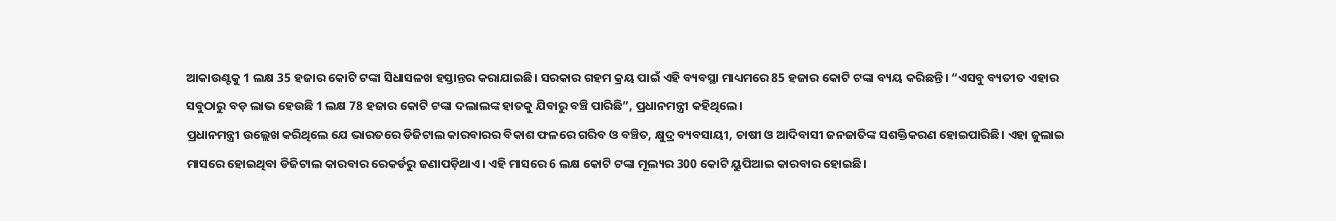ଆକାଉଣ୍ଟକୁ 1 ଲକ୍ଷ 35 ହଜାର କୋଟି ଟଙ୍କା ସିଧାସଳଖ ହସ୍ତାନ୍ତର କରାଯାଇଛି। ସରକାର ଗହମ କ୍ରୟ ପାଇଁ ଏହି ବ୍ୟବସ୍ଥା ମାଧ୍ୟମରେ 85 ହଜାର କୋଟି ଟଙ୍କା ବ୍ୟୟ କରିଛନ୍ତି। “ଏସବୁ ବ୍ୟତୀତ ଏହାର ସବୁଠାରୁ ବଡ଼ ଲାଭ ହେଉଛି 1 ଲକ୍ଷ 78 ହଜାର କୋଟି ଟଙ୍କା ଦଲାଲଙ୍କ ହାତକୁ ଯିବାରୁ ବଞ୍ଚି ପାରିଛି”, ପ୍ରଧାନମନ୍ତ୍ରୀ କହିଥିଲେ।
ପ୍ରଧାନମନ୍ତ୍ରୀ ଉଲ୍ଲେଖ କରିଥିଲେ ଯେ ଭାରତରେ ଡିଜିଟାଲ କାରବାରର ବିକାଶ ଫଳରେ ଗରିବ ଓ ବଞ୍ଚିତ, କ୍ଷୁଦ୍ର ବ୍ୟବସାୟୀ, ଚାଷୀ ଓ ଆଦିବାସୀ ଜନଜାତିଙ୍କ ସଶକ୍ତିକରଣ ହୋଇପାରିଛି। ଏହା ଜୁଲାଇ ମାସରେ ହୋଇଥିବା ଡିଜିଟାଲ କାରବାର ରେକର୍ଡରୁ ଜଣାପଡ଼ିଥାଏ। ଏହି ମାସରେ 6 ଲକ୍ଷ କୋଟି ଟଙ୍କା ମୂଲ୍ୟର 300 କୋଟି ୟୁପିଆଇ କାରବାର ହୋଇଛି।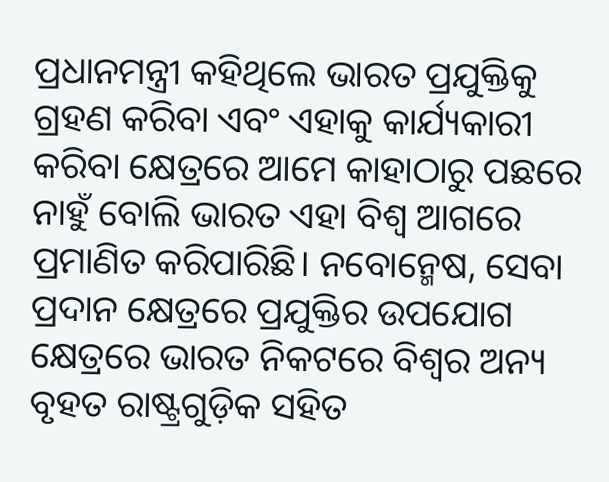ପ୍ରଧାନମନ୍ତ୍ରୀ କହିଥିଲେ ଭାରତ ପ୍ରଯୁକ୍ତିକୁ ଗ୍ରହଣ କରିବା ଏବଂ ଏହାକୁ କାର୍ଯ୍ୟକାରୀ କରିବା କ୍ଷେତ୍ରରେ ଆମେ କାହାଠାରୁ ପଛରେ ନାହୁଁ ବୋଲି ଭାରତ ଏହା ବିଶ୍ୱ ଆଗରେ ପ୍ରମାଣିତ କରିପାରିଛି। ନବୋନ୍ମେଷ, ସେବା ପ୍ରଦାନ କ୍ଷେତ୍ରରେ ପ୍ରଯୁକ୍ତିର ଉପଯୋଗ କ୍ଷେତ୍ରରେ ଭାରତ ନିକଟରେ ବିଶ୍ୱର ଅନ୍ୟ ବୃହତ ରାଷ୍ଟ୍ରଗୁଡ଼ିକ ସହିତ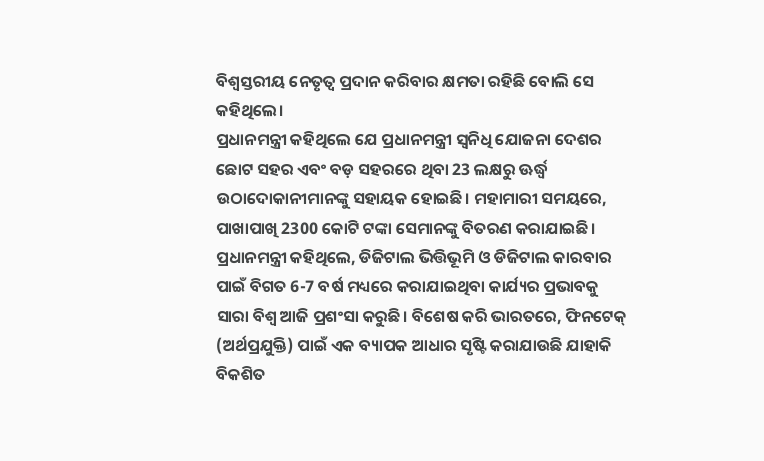ବିଶ୍ୱସ୍ତରୀୟ ନେତୃତ୍ୱ ପ୍ରଦାନ କରିବାର କ୍ଷମତା ରହିଛି ବୋଲି ସେ କହିଥିଲେ।
ପ୍ରଧାନମନ୍ତ୍ରୀ କହିଥିଲେ ଯେ ପ୍ରଧାନମନ୍ତ୍ରୀ ସ୍ୱନିଧି ଯୋଜନା ଦେଶର ଛୋଟ ସହର ଏବଂ ବଡ଼ ସହରରେ ଥିବା 23 ଲକ୍ଷରୁ ଊର୍ଦ୍ଧ୍ବ ଉଠାଦୋକାନୀମାନଙ୍କୁ ସହାୟକ ହୋଇଛି। ମହାମାରୀ ସମୟରେ, ପାଖାପାଖି 2300 କୋଟି ଟଙ୍କା ସେମାନଙ୍କୁ ବିତରଣ କରାଯାଇଛି।
ପ୍ରଧାନମନ୍ତ୍ରୀ କହିଥିଲେ, ଡିଜିଟାଲ ଭିତ୍ତିଭୂମି ଓ ଡିଜିଟାଲ କାରବାର ପାଇଁ ବିଗତ 6-7 ବର୍ଷ ମଧ୍ୟରେ କରାଯାଇଥିବା କାର୍ଯ୍ୟର ପ୍ରଭାବକୁ ସାରା ବିଶ୍ୱ ଆଜି ପ୍ରଶଂସା କରୁଛି। ବିଶେଷ କରି ଭାରତରେ, ଫିନଟେକ୍ (ଅର୍ଥପ୍ରଯୁକ୍ତି) ପାଇଁ ଏକ ବ୍ୟାପକ ଆଧାର ସୃଷ୍ଟି କରାଯାଉଛି ଯାହାକି ବିକଶିତ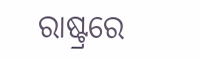ରାଷ୍ଟ୍ରରେ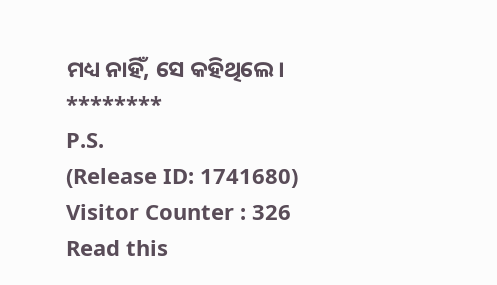ମଧ୍ୟ ନାହିଁ, ସେ କହିଥିଲେ।
********
P.S.
(Release ID: 1741680)
Visitor Counter : 326
Read this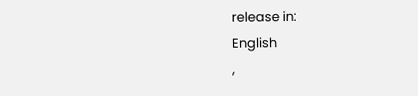release in:
English
,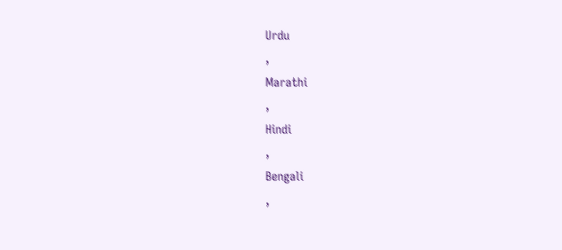Urdu
,
Marathi
,
Hindi
,
Bengali
,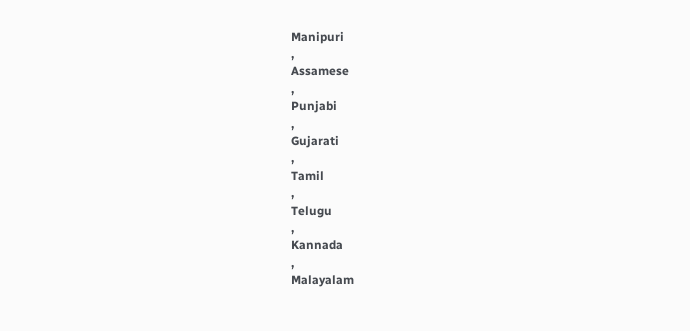Manipuri
,
Assamese
,
Punjabi
,
Gujarati
,
Tamil
,
Telugu
,
Kannada
,
Malayalam